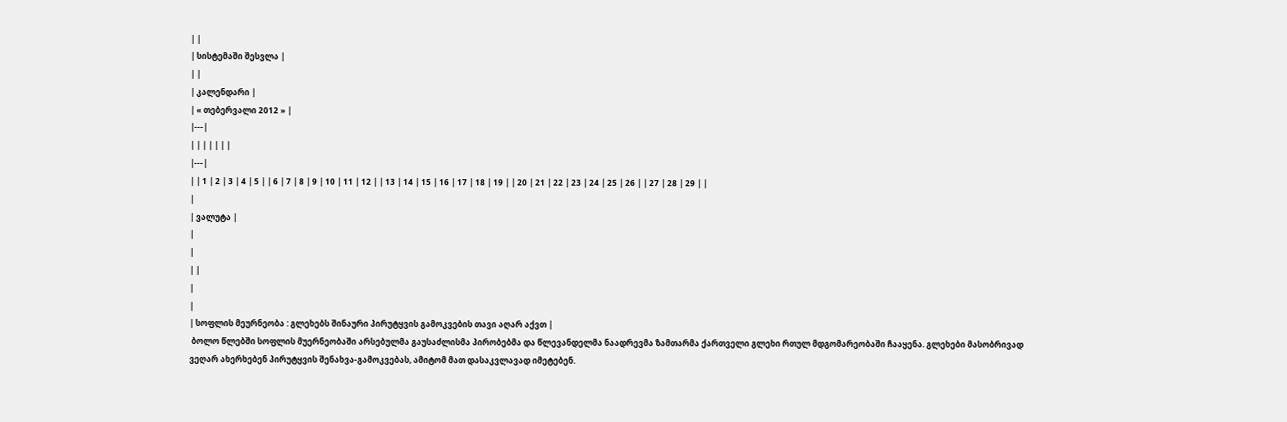| |
| სისტემაში შესვლა |
| |
| კალენდარი |
| « თებერვალი 2012 » |
|---|
| | | | | | |
|---|
| | 1 | 2 | 3 | 4 | 5 | | 6 | 7 | 8 | 9 | 10 | 11 | 12 | | 13 | 14 | 15 | 16 | 17 | 18 | 19 | | 20 | 21 | 22 | 23 | 24 | 25 | 26 | | 27 | 28 | 29 | |
|
| ვალუტა |
|
|
| |
|
|
| სოფლის მეურნეობა : გლეხებს შინაური პირუტყვის გამოკვების თავი აღარ აქვთ |
 ბოლო წლებში სოფლის მუერნეობაში არსებულმა გაუსაძლისმა პირობებმა და წლევანდელმა ნაადრევმა ზამთარმა ქართველი გლეხი რთულ მდგომარეობაში ჩააყენა. გლეხები მასობრივად ვეღარ ახერხებენ პირუტყვის შენახვა-გამოკვებას, ამიტომ მათ დასაკვლავად იმეტებენ.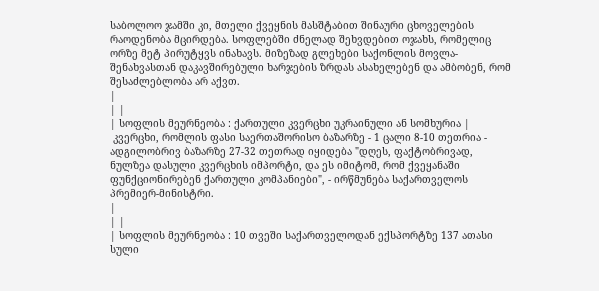საბოლოო ჯამში კი, მთელი ქვეყნის მასშტაბით შინაური ცხოველების რაოდენობა მცირდება. სოფლებში ძნელად შეხვდებით ოჯახს, რომელიც ორზე მეტ პირუტყვს ინახავს. მიზეზად გლეხები საქონლის მოვლა-შენახვასთან დაკავშირებული ხარჯების ზრდას ასახელებენ და ამბობენ, რომ შესაძლებლობა არ აქვთ.
|
| |
| სოფლის მეურნეობა : ქართული კვერცხი უკრაინული ან სომხურია |
 კვერცხი, რომლის ფასი საერთაშორისო ბაზარზე - 1 ცალი 8-10 თეთრია - ადგილობრივ ბაზარზე 27-32 თეთრად იყიდება "დღეს, ფაქტობრივად, ნულზეა დასული კვერცხის იმპორტი, და ეს იმიტომ, რომ ქვეყანაში ფუნქციონირებენ ქართული კომპანიები", - ირწმუნება საქართველოს პრემიერ-მინისტრი.
|
| |
| სოფლის მეურნეობა : 10 თვეში საქართველოდან ექსპორტზე 137 ათასი სული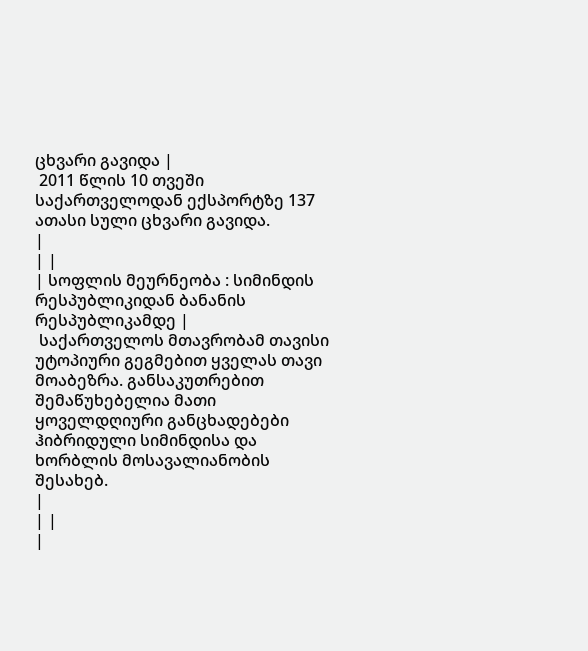ცხვარი გავიდა |
 2011 წლის 10 თვეში საქართველოდან ექსპორტზე 137 ათასი სული ცხვარი გავიდა.
|
| |
| სოფლის მეურნეობა : სიმინდის რესპუბლიკიდან ბანანის რესპუბლიკამდე |
 საქართველოს მთავრობამ თავისი უტოპიური გეგმებით ყველას თავი მოაბეზრა. განსაკუთრებით შემაწუხებელია მათი ყოველდღიური განცხადებები ჰიბრიდული სიმინდისა და ხორბლის მოსავალიანობის შესახებ.
|
| |
|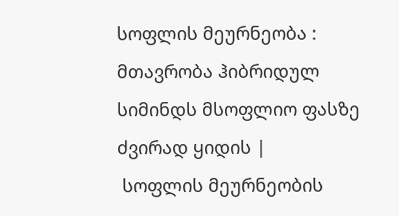სოფლის მეურნეობა : მთავრობა ჰიბრიდულ სიმინდს მსოფლიო ფასზე ძვირად ყიდის |
 სოფლის მეურნეობის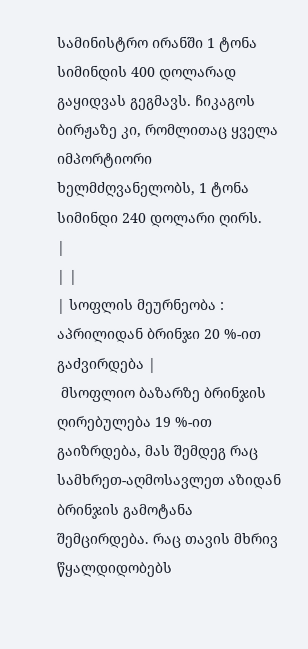სამინისტრო ირანში 1 ტონა სიმინდის 400 დოლარად გაყიდვას გეგმავს. ჩიკაგოს ბირჟაზე კი, რომლითაც ყველა იმპორტიორი ხელმძღვანელობს, 1 ტონა სიმინდი 240 დოლარი ღირს.
|
| |
| სოფლის მეურნეობა : აპრილიდან ბრინჯი 20 %-ით გაძვირდება |
 მსოფლიო ბაზარზე ბრინჯის ღირებულება 19 %-ით გაიზრდება, მას შემდეგ რაც სამხრეთ-აღმოსავლეთ აზიდან ბრინჯის გამოტანა შემცირდება. რაც თავის მხრივ წყალდიდობებს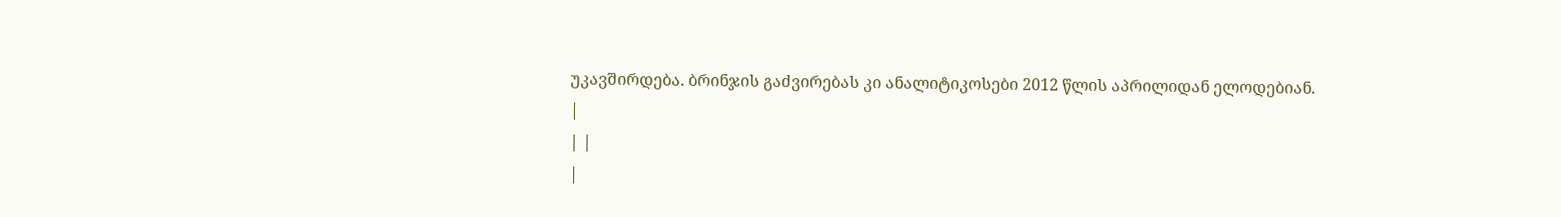უკავშირდება. ბრინჯის გაძვირებას კი ანალიტიკოსები 2012 წლის აპრილიდან ელოდებიან.
|
| |
|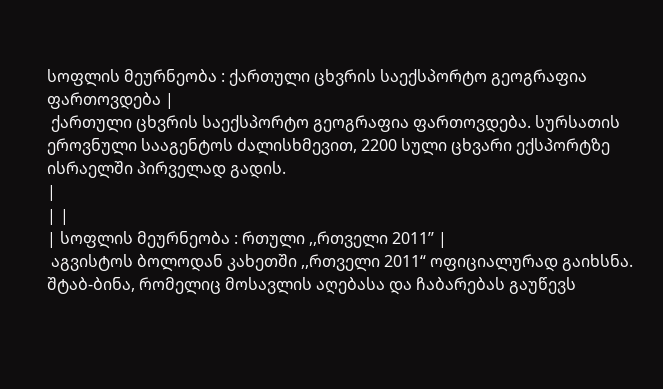სოფლის მეურნეობა : ქართული ცხვრის საექსპორტო გეოგრაფია ფართოვდება |
 ქართული ცხვრის საექსპორტო გეოგრაფია ფართოვდება. სურსათის ეროვნული სააგენტოს ძალისხმევით, 2200 სული ცხვარი ექსპორტზე ისრაელში პირველად გადის.
|
| |
| სოფლის მეურნეობა : რთული ,,რთველი 2011’’ |
 აგვისტოს ბოლოდან კახეთში ,,რთველი 2011“ ოფიციალურად გაიხსნა. შტაბ-ბინა, რომელიც მოსავლის აღებასა და ჩაბარებას გაუწევს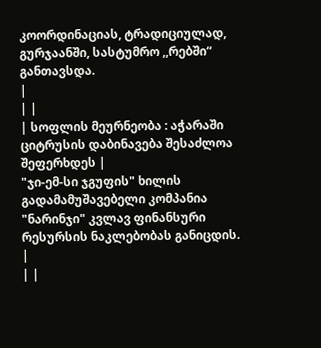კოორდინაციას, ტრადიციულად, გურჯაანში, სასტუმრო ,,რებში“ განთავსდა.
|
| |
| სოფლის მეურნეობა : აჭარაში ციტრუსის დაბინავება შესაძლოა შეფერხდეს |
"ჯი-ემ-სი ჯგუფის" ხილის გადამამუშავებელი კომპანია "ნარინჯი" კვლავ ფინანსური რესურსის ნაკლებობას განიცდის.
|
| |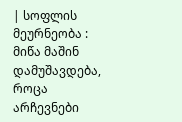| სოფლის მეურნეობა : მიწა მაშინ დამუშავდება, როცა არჩევნები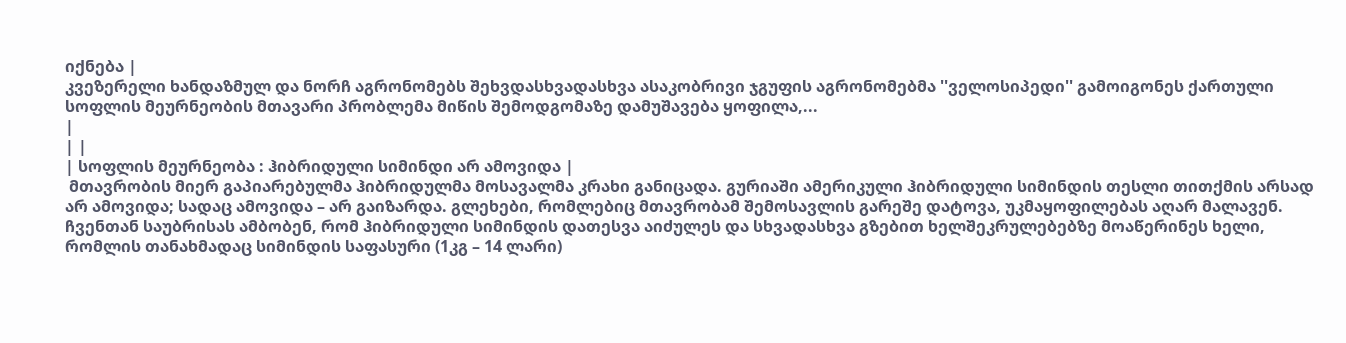იქნება |
კვეზერელი ხანდაზმულ და ნორჩ აგრონომებს შეხვდასხვადასხვა ასაკობრივი ჯგუფის აგრონომებმა ''ველოსიპედი'' გამოიგონეს ქართული სოფლის მეურნეობის მთავარი პრობლემა მიწის შემოდგომაზე დამუშავება ყოფილა,...
|
| |
| სოფლის მეურნეობა : ჰიბრიდული სიმინდი არ ამოვიდა |
 მთავრობის მიერ გაპიარებულმა ჰიბრიდულმა მოსავალმა კრახი განიცადა. გურიაში ამერიკული ჰიბრიდული სიმინდის თესლი თითქმის არსად არ ამოვიდა; სადაც ამოვიდა – არ გაიზარდა. გლეხები, რომლებიც მთავრობამ შემოსავლის გარეშე დატოვა, უკმაყოფილებას აღარ მალავენ. ჩვენთან საუბრისას ამბობენ, რომ ჰიბრიდული სიმინდის დათესვა აიძულეს და სხვადასხვა გზებით ხელშეკრულებებზე მოაწერინეს ხელი, რომლის თანახმადაც სიმინდის საფასური (1კგ – 14 ლარი)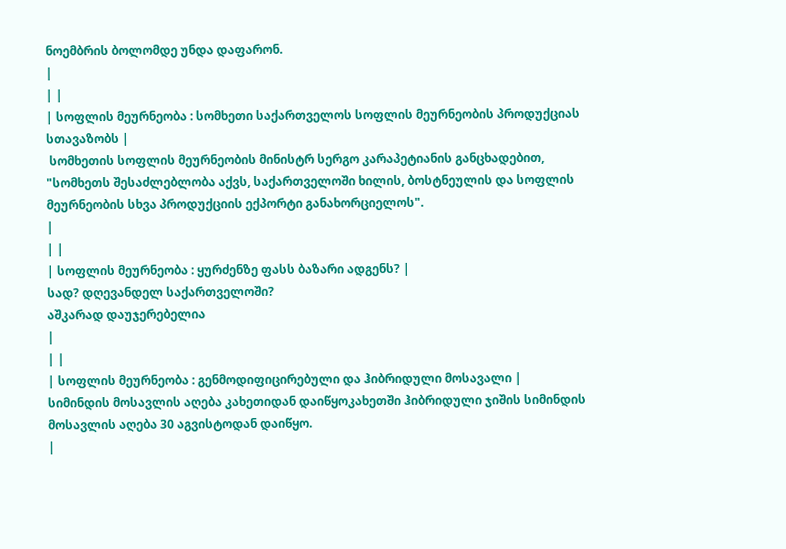ნოემბრის ბოლომდე უნდა დაფარონ.
|
| |
| სოფლის მეურნეობა : სომხეთი საქართველოს სოფლის მეურნეობის პროდუქციას სთავაზობს |
 სომხეთის სოფლის მეურნეობის მინისტრ სერგო კარაპეტიანის განცხადებით, "სომხეთს შესაძლებლობა აქვს, საქართველოში ხილის, ბოსტნეულის და სოფლის მეურნეობის სხვა პროდუქციის ექპორტი განახორციელოს".
|
| |
| სოფლის მეურნეობა : ყურძენზე ფასს ბაზარი ადგენს? |
სად? დღევანდელ საქართველოში?
აშკარად დაუჯერებელია
|
| |
| სოფლის მეურნეობა : გენმოდიფიცირებული და ჰიბრიდული მოსავალი |
სიმინდის მოსავლის აღება კახეთიდან დაიწყოკახეთში ჰიბრიდული ჯიშის სიმინდის მოსავლის აღება 30 აგვისტოდან დაიწყო.
|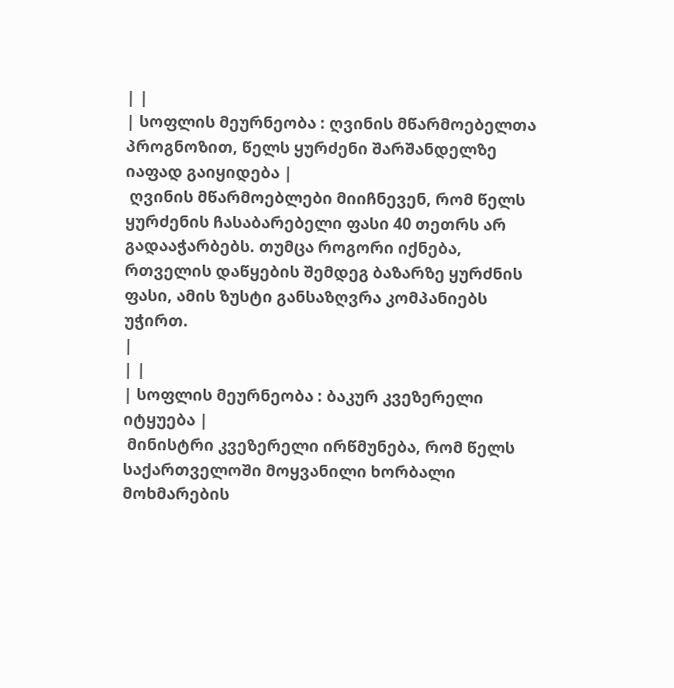| |
| სოფლის მეურნეობა : ღვინის მწარმოებელთა პროგნოზით, წელს ყურძენი შარშანდელზე იაფად გაიყიდება |
 ღვინის მწარმოებლები მიიჩნევენ, რომ წელს ყურძენის ჩასაბარებელი ფასი 40 თეთრს არ გადააჭარბებს. თუმცა როგორი იქნება, რთველის დაწყების შემდეგ ბაზარზე ყურძნის ფასი, ამის ზუსტი განსაზღვრა კომპანიებს უჭირთ.
|
| |
| სოფლის მეურნეობა : ბაკურ კვეზერელი იტყუება |
 მინისტრი კვეზერელი ირწმუნება, რომ წელს საქართველოში მოყვანილი ხორბალი მოხმარების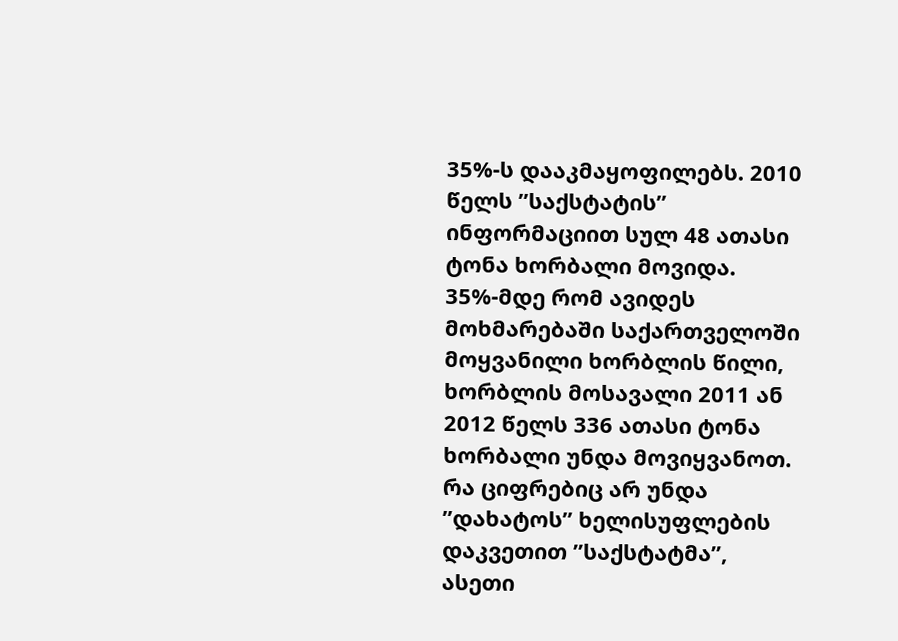35%-ს დააკმაყოფილებს. 2010 წელს ”საქსტატის” ინფორმაციით სულ 48 ათასი ტონა ხორბალი მოვიდა. 35%-მდე რომ ავიდეს მოხმარებაში საქართველოში მოყვანილი ხორბლის წილი, ხორბლის მოსავალი 2011 ან 2012 წელს 336 ათასი ტონა ხორბალი უნდა მოვიყვანოთ. რა ციფრებიც არ უნდა ”დახატოს” ხელისუფლების დაკვეთით ”საქსტატმა”, ასეთი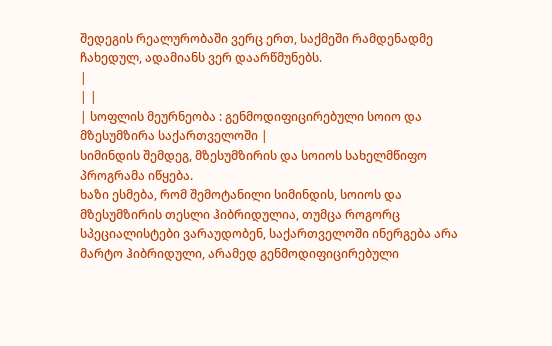შედეგის რეალურობაში ვერც ერთ, საქმეში რამდენადმე ჩახედულ, ადამიანს ვერ დაარწმუნებს.
|
| |
| სოფლის მეურნეობა : გენმოდიფიცირებული სოიო და მზესუმზირა საქართველოში |
სიმინდის შემდეგ, მზესუმზირის და სოიოს სახელმწიფო პროგრამა იწყება.
ხაზი ესმება, რომ შემოტანილი სიმინდის, სოიოს და მზესუმზირის თესლი ჰიბრიდულია, თუმცა როგორც სპეციალისტები ვარაუდობენ, საქართველოში ინერგება არა მარტო ჰიბრიდული, არამედ გენმოდიფიცირებული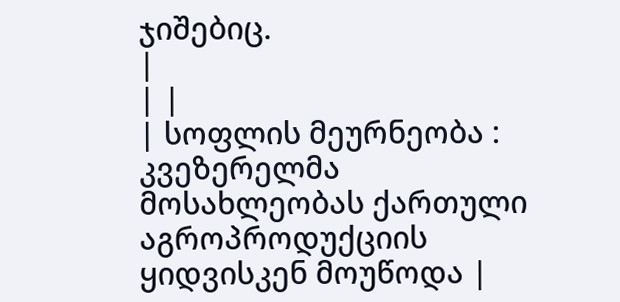ჯიშებიც.
|
| |
| სოფლის მეურნეობა : კვეზერელმა მოსახლეობას ქართული აგროპროდუქციის ყიდვისკენ მოუწოდა |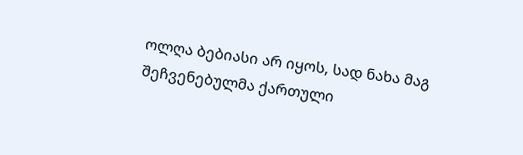ოლღა ბებიასი არ იყოს, სად ნახა მაგ შეჩვენებულმა ქართული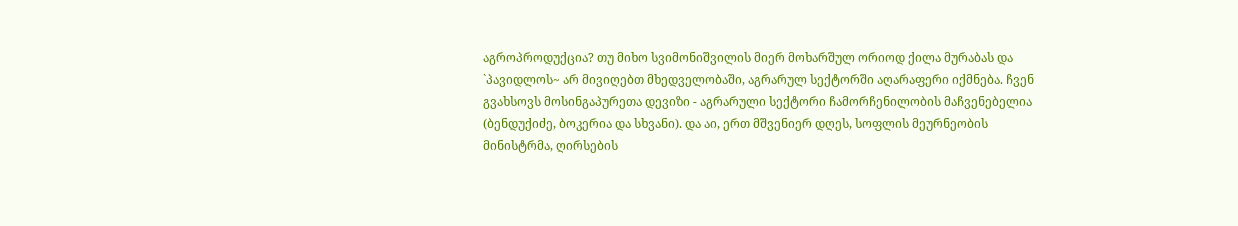აგროპროდუქცია? თუ მიხო სვიმონიშვილის მიერ მოხარშულ ორიოდ ქილა მურაბას და `პავიდლოს~ არ მივიღებთ მხედველობაში, აგრარულ სექტორში აღარაფერი იქმნება. ჩვენ გვახსოვს მოსინგაპურეთა დევიზი - აგრარული სექტორი ჩამორჩენილობის მაჩვენებელია (ბენდუქიძე, ბოკერია და სხვანი). და აი, ერთ მშვენიერ დღეს, სოფლის მეურნეობის მინისტრმა, ღირსების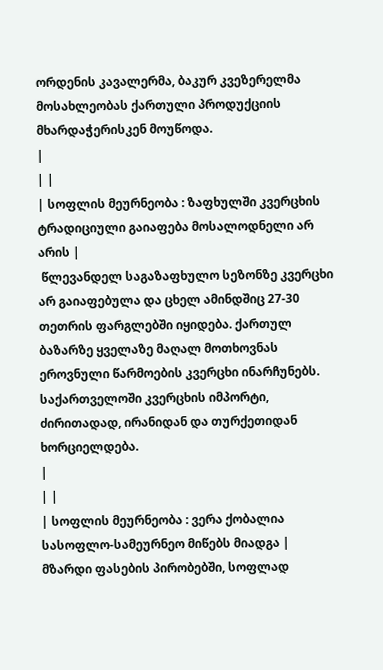ორდენის კავალერმა, ბაკურ კვეზერელმა მოსახლეობას ქართული პროდუქციის მხარდაჭერისკენ მოუწოდა.
|
| |
| სოფლის მეურნეობა : ზაფხულში კვერცხის ტრადიციული გაიაფება მოსალოდნელი არ არის |
 წლევანდელ საგაზაფხულო სეზონზე კვერცხი არ გაიაფებულა და ცხელ ამინდშიც 27-30 თეთრის ფარგლებში იყიდება. ქართულ ბაზარზე ყველაზე მაღალ მოთხოვნას ეროვნული წარმოების კვერცხი ინარჩუნებს. საქართველოში კვერცხის იმპორტი, ძირითადად, ირანიდან და თურქეთიდან ხორციელდება.
|
| |
| სოფლის მეურნეობა : ვერა ქობალია სასოფლო-სამეურნეო მიწებს მიადგა |
მზარდი ფასების პირობებში, სოფლად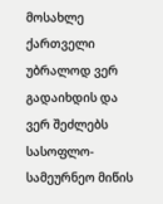მოსახლე ქართველი უბრალოდ ვერ გადაიხდის და ვერ შეძლებს სასოფლო-სამეურნეო მიწის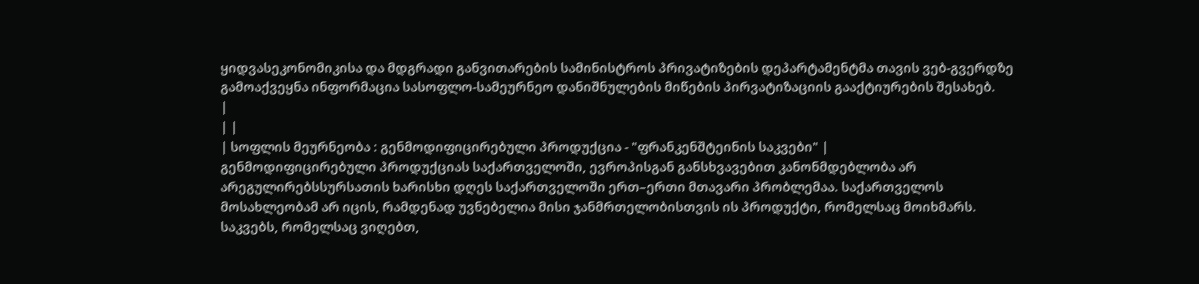ყიდვასეკონომიკისა და მდგრადი განვითარების სამინისტროს პრივატიზების დეპარტამენტმა თავის ვებ-გვერდზე გამოაქვეყნა ინფორმაცია სასოფლო-სამეურნეო დანიშნულების მიწების პირვატიზაციის გააქტიურების შესახებ.
|
| |
| სოფლის მეურნეობა : გენმოდიფიცირებული პროდუქცია - "ფრანკენშტეინის საკვები" |
გენმოდიფიცირებული პროდუქციას საქართველოში, ევროპისგან განსხვავებით კანონმდებლობა არ არეგულირებსსურსათის ხარისხი დღეს საქართველოში ერთ–ერთი მთავარი პრობლემაა. საქართველოს მოსახლეობამ არ იცის, რამდენად უვნებელია მისი ჯანმრთელობისთვის ის პროდუქტი, რომელსაც მოიხმარს. საკვებს, რომელსაც ვიღებთ,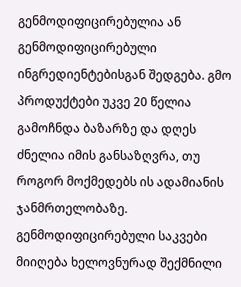გენმოდიფიცირებულია ან გენმოდიფიცირებული ინგრედიენტებისგან შედგება. გმო პროდუქტები უკვე 20 წელია გამოჩნდა ბაზარზე და დღეს ძნელია იმის განსაზღვრა, თუ როგორ მოქმედებს ის ადამიანის ჯანმრთელობაზე. გენმოდიფიცირებული საკვები მიიღება ხელოვნურად შექმნილი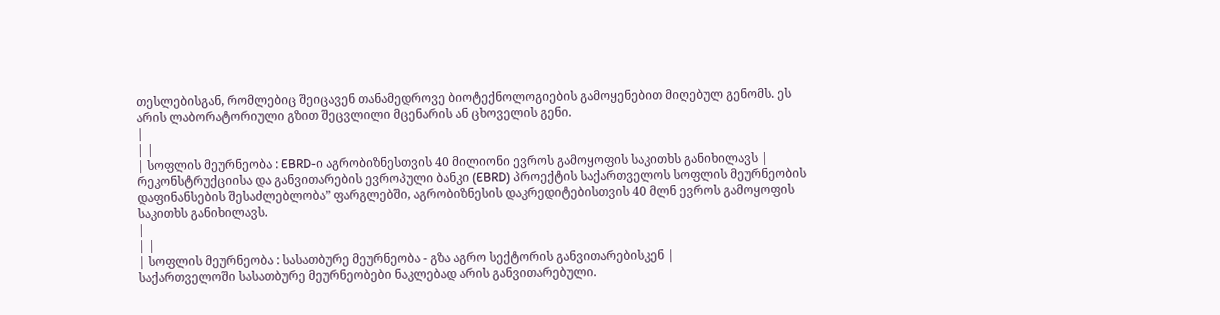თესლებისგან, რომლებიც შეიცავენ თანამედროვე ბიოტექნოლოგიების გამოყენებით მიღებულ გენომს. ეს არის ლაბორატორიული გზით შეცვლილი მცენარის ან ცხოველის გენი.
|
| |
| სოფლის მეურნეობა : EBRD-ი აგრობიზნესთვის 40 მილიონი ევროს გამოყოფის საკითხს განიხილავს |
რეკონსტრუქციისა და განვითარების ევროპული ბანკი (EBRD) პროექტის საქართველოს სოფლის მეურნეობის დაფინანსების შესაძლებლობა” ფარგლებში, აგრობიზნესის დაკრედიტებისთვის 40 მლნ ევროს გამოყოფის საკითხს განიხილავს.
|
| |
| სოფლის მეურნეობა : სასათბურე მეურნეობა - გზა აგრო სექტორის განვითარებისკენ |
საქართველოში სასათბურე მეურნეობები ნაკლებად არის განვითარებული.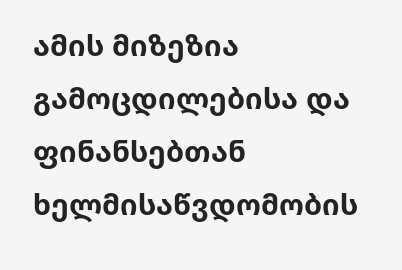ამის მიზეზია გამოცდილებისა და ფინანსებთან ხელმისაწვდომობის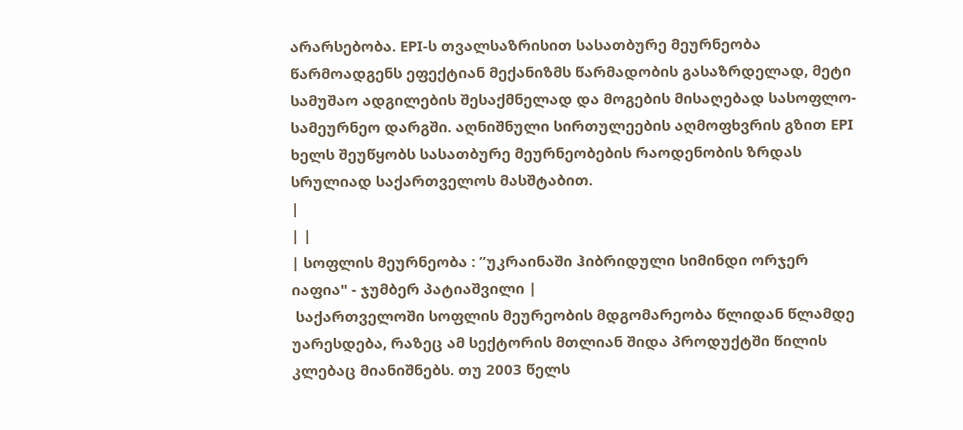არარსებობა. EPI-ს თვალსაზრისით სასათბურე მეურნეობა წარმოადგენს ეფექტიან მექანიზმს წარმადობის გასაზრდელად, მეტი სამუშაო ადგილების შესაქმნელად და მოგების მისაღებად სასოფლო-სამეურნეო დარგში. აღნიშნული სირთულეების აღმოფხვრის გზით EPI ხელს შეუწყობს სასათბურე მეურნეობების რაოდენობის ზრდას სრულიად საქართველოს მასშტაბით.
|
| |
| სოფლის მეურნეობა : ”უკრაინაში ჰიბრიდული სიმინდი ორჯერ იაფია" - ჯუმბერ პატიაშვილი |
 საქართველოში სოფლის მეურეობის მდგომარეობა წლიდან წლამდე უარესდება, რაზეც ამ სექტორის მთლიან შიდა პროდუქტში წილის კლებაც მიანიშნებს. თუ 2003 წელს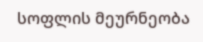სოფლის მეურნეობა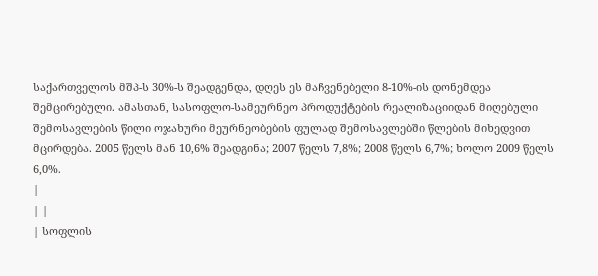საქართველოს მშპ-ს 30%-ს შეადგენდა, დღეს ეს მაჩვენებელი 8-10%-ის დონემდეა შემცირებული. ამასთან, სასოფლო-სამეურნეო პროდუქტების რეალიზაციიდან მიღებული შემოსავლების წილი ოჯახური მეურნეობების ფულად შემოსავლებში წლების მიხედვით მცირდება. 2005 წელს მან 10,6% შეადგინა; 2007 წელს 7,8%; 2008 წელს 6,7%; ხოლო 2009 წელს 6,0%.
|
| |
| სოფლის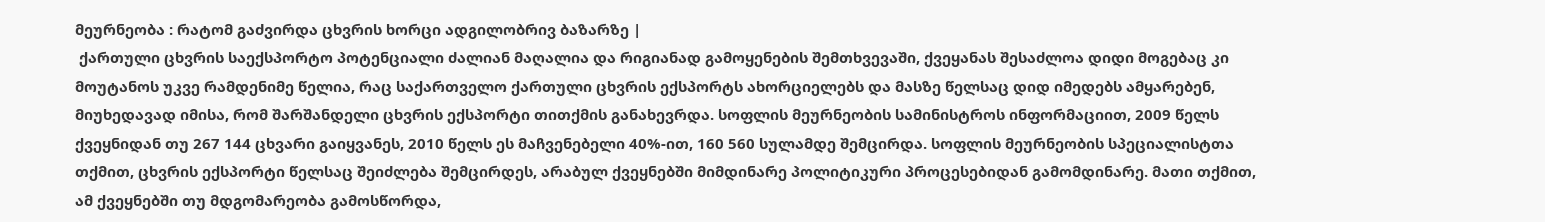მეურნეობა : რატომ გაძვირდა ცხვრის ხორცი ადგილობრივ ბაზარზე |
 ქართული ცხვრის საექსპორტო პოტენციალი ძალიან მაღალია და რიგიანად გამოყენების შემთხვევაში, ქვეყანას შესაძლოა დიდი მოგებაც კი მოუტანოს უკვე რამდენიმე წელია, რაც საქართველო ქართული ცხვრის ექსპორტს ახორციელებს და მასზე წელსაც დიდ იმედებს ამყარებენ, მიუხედავად იმისა, რომ შარშანდელი ცხვრის ექსპორტი თითქმის განახევრდა. სოფლის მეურნეობის სამინისტროს ინფორმაციით, 2009 წელს ქვეყნიდან თუ 267 144 ცხვარი გაიყვანეს, 2010 წელს ეს მაჩვენებელი 40%-ით, 160 560 სულამდე შემცირდა. სოფლის მეურნეობის სპეციალისტთა თქმით, ცხვრის ექსპორტი წელსაც შეიძლება შემცირდეს, არაბულ ქვეყნებში მიმდინარე პოლიტიკური პროცესებიდან გამომდინარე. მათი თქმით, ამ ქვეყნებში თუ მდგომარეობა გამოსწორდა,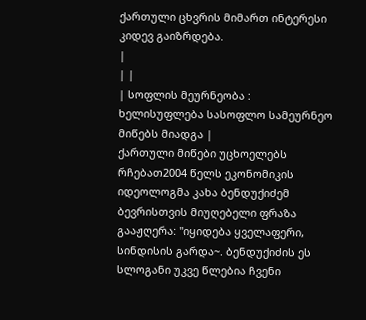ქართული ცხვრის მიმართ ინტერესი კიდევ გაიზრდება.
|
| |
| სოფლის მეურნეობა : ხელისუფლება სასოფლო სამეურნეო მიწებს მიადგა |
ქართული მიწები უცხოელებს რჩებათ2004 წელს ეკონომიკის იდეოლოგმა კახა ბენდუქიძემ ბევრისთვის მიუღებელი ფრაზა გააჟღერა: "იყიდება ყველაფერი, სინდისის გარდა~. ბენდუქიძის ეს სლოგანი უკვე წლებია ჩვენი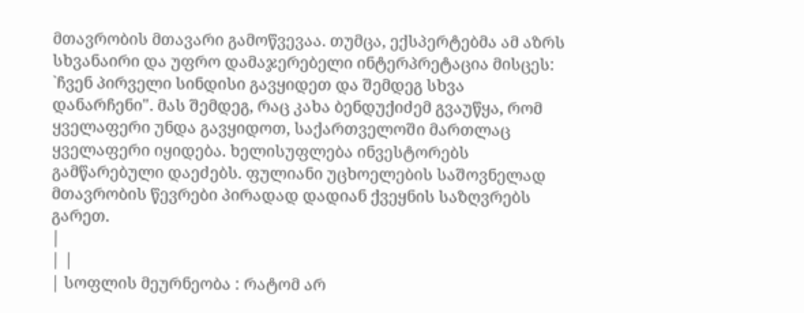მთავრობის მთავარი გამოწვევაა. თუმცა, ექსპერტებმა ამ აზრს სხვანაირი და უფრო დამაჯერებელი ინტერპრეტაცია მისცეს: `ჩვენ პირველი სინდისი გავყიდეთ და შემდეგ სხვა დანარჩენი". მას შემდეგ, რაც კახა ბენდუქიძემ გვაუწყა, რომ ყველაფერი უნდა გავყიდოთ, საქართველოში მართლაც ყველაფერი იყიდება. ხელისუფლება ინვესტორებს გამწარებული დაეძებს. ფულიანი უცხოელების საშოვნელად მთავრობის წევრები პირადად დადიან ქვეყნის საზღვრებს გარეთ.
|
| |
| სოფლის მეურნეობა : რატომ არ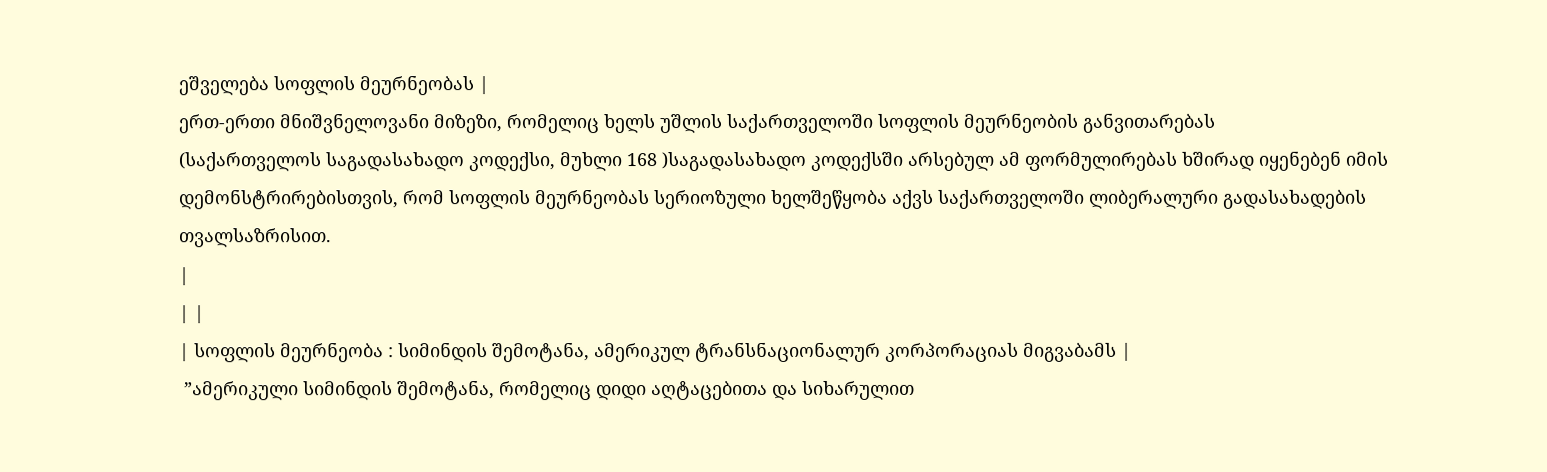ეშველება სოფლის მეურნეობას |
ერთ-ერთი მნიშვნელოვანი მიზეზი, რომელიც ხელს უშლის საქართველოში სოფლის მეურნეობის განვითარებას
(საქართველოს საგადასახადო კოდექსი, მუხლი 168 )საგადასახადო კოდექსში არსებულ ამ ფორმულირებას ხშირად იყენებენ იმის დემონსტრირებისთვის, რომ სოფლის მეურნეობას სერიოზული ხელშეწყობა აქვს საქართველოში ლიბერალური გადასახადების თვალსაზრისით.
|
| |
| სოფლის მეურნეობა : სიმინდის შემოტანა, ამერიკულ ტრანსნაციონალურ კორპორაციას მიგვაბამს |
 ”ამერიკული სიმინდის შემოტანა, რომელიც დიდი აღტაცებითა და სიხარულით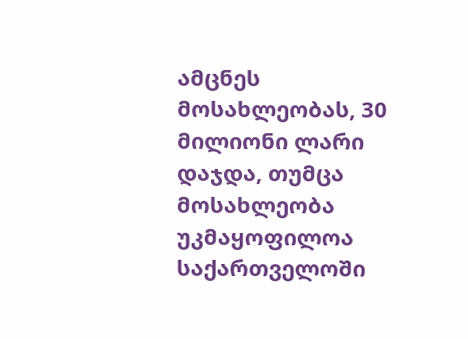ამცნეს მოსახლეობას, 30 მილიონი ლარი დაჯდა, თუმცა მოსახლეობა უკმაყოფილოა საქართველოში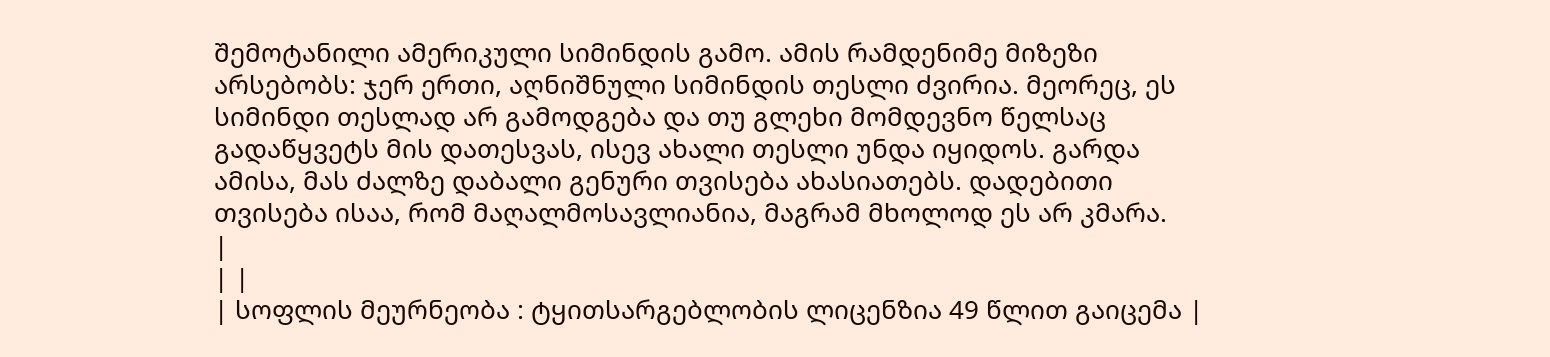შემოტანილი ამერიკული სიმინდის გამო. ამის რამდენიმე მიზეზი არსებობს: ჯერ ერთი, აღნიშნული სიმინდის თესლი ძვირია. მეორეც, ეს სიმინდი თესლად არ გამოდგება და თუ გლეხი მომდევნო წელსაც გადაწყვეტს მის დათესვას, ისევ ახალი თესლი უნდა იყიდოს. გარდა ამისა, მას ძალზე დაბალი გენური თვისება ახასიათებს. დადებითი თვისება ისაა, რომ მაღალმოსავლიანია, მაგრამ მხოლოდ ეს არ კმარა.
|
| |
| სოფლის მეურნეობა : ტყითსარგებლობის ლიცენზია 49 წლით გაიცემა |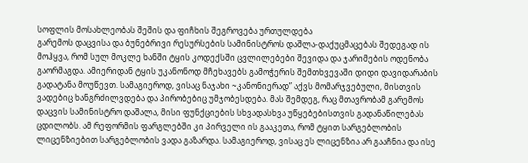სოფლის მოსახლეობას შეშის და ფიჩხის შეგროვება ურთულდება
გარემოს დაცვისა და ბუნებრივი რესურსების სამინისტროს დაშლა-დაქუცმაცებას შედეგად ის მოჰყვა, რომ სულ მოკლე ხანში ტყის კოდექსში ცვლილებები შევიდა და ჯარიმების ოდენობა გაორმაგდა. ამიერიდან ტყის უკანონოდ მჩეხავებს გამოჭერის შემთხვევაში დიდი დავიდარაბის გადატანა მოუწევთ. სამაგიეროდ, ვისაც ნაჯახი ~კანონიერად” აქვს მომარჯვებული, მისთვის ვადებიც ხანგრძილვდება და პირობებიც უმჯობესდება. მას შემდეგ, რაც მთავრობამ გარემოს დაცვის სამინისტრო დაშალა, მისი ფუნქციების სხვადასხვა უწყებებისთვის გადანაწილებას ცდილობს. ამ რეფორმის ფარგლებში კი პირველი ის გააკეთა, რომ ტყით სარგებლობის ლიცენზიებით სარგებლობის ვადა გაზარდა. სამაგიეროდ, ვისაც ეს ლიცენზია არ გააჩნია და ისე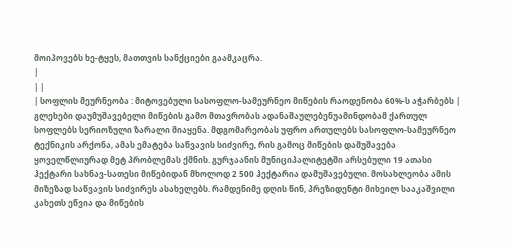მოიპოვებს ხე-ტყეს, მათთვის სანქციები გაამკაცრა.
|
| |
| სოფლის მეურნეობა : მიტოვებული სასოფლო-სამეურნეო მიწების რაოდენობა 60%-ს აჭარბებს |
გლეხები დაუმუშავებელი მიწების გამო მთავრობას ადანაშაულებენუამინდობამ ქართულ სოფლებს სერიოზული ზარალი მიაყენა. მდგომარეობას უფრო ართულებს სასოფლო-სამეურნეო ტექნიკის არქონა, ამას ემატება საწვავის სიძვირე, რის გამოც მიწების დამუშავება ყოველწლიურად მეტ პრობლემას ქმნის. გურჯაანის მუნიციპალიტეტში არსებული 19 ათასი ჰექტარი სახნავ-სათესი მიწებიდან მხოლოდ 2 500 ჰექტარია დამუშავებული. მოსახლეობა ამის მიზეზად საწვავის სიძვირეს ასახელებს. რამდენიმე დღის წინ, პრეზიდენტი მიხეილ სააკაშვილი კახეთს ეწვია და მიწების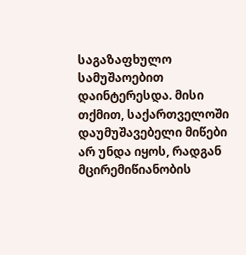საგაზაფხულო სამუშაოებით დაინტერესდა. მისი თქმით, საქართველოში დაუმუშავებელი მიწები არ უნდა იყოს, რადგან მცირემიწიანობის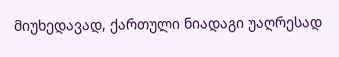მიუხედავად, ქართული ნიადაგი უაღრესად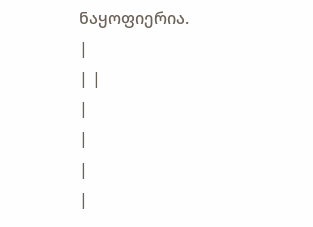ნაყოფიერია.
|
| |
|
|
|
|